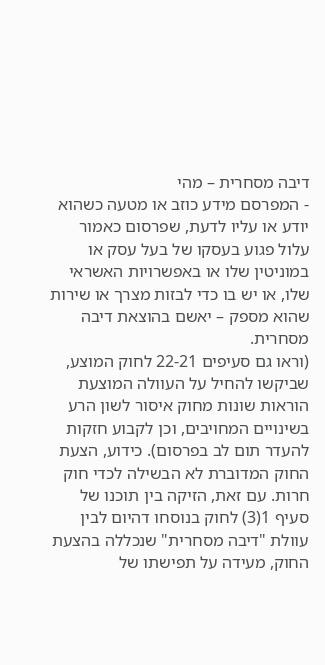דיבה מסחרית – מהי
- המפרסם מידע כוזב או מטעה כשהוא יודע או עליו לדעת, שפרסום כאמור עלול פגוע בעסקו של בעל עסק או במוניטין שלו או באפשרויות האשראי שלו, או יש בו כדי לבזות מצרך או שירות שהוא מספק – יאשם בהוצאת דיבה מסחרית.
(וראו גם סעיפים 22-21 לחוק המוצע, שביקשו להחיל על העוולה המוצעת הוראות שונות מחוק איסור לשון הרע בשינויים המחויבים, וכן לקבוע חזקות להעדר תום לב בפרסום). כידוע, הצעת החוק המדוברת לא הבשילה לכדי חוק חרות. עם זאת, הזיקה בין תוכנו של סעיף 1(3) לחוק בנוסחו דהיום לבין עוולת "דיבה מסחרית" שנכללה בהצעת החוק, מעידה על תפישתו של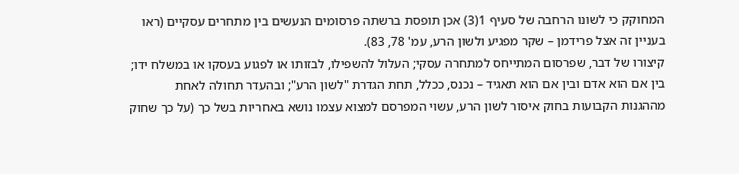המחוקק כי לשונו הרחבה של סעיף 1(3) אכן תופסת ברשתה פרסומים הנעשים בין מתחרים עסקיים (ראו בעניין זה אצל פרידמן – שקר מפגיע ולשון הרע, עמ' 78, 83).
קיצורו של דבר, שפרסום המתייחס למתחרה עסקי; העלול להשפילו, לבזותו או לפגוע בעסקו או במשלח ידו; בין אם הוא אדם ובין אם הוא תאגיד – נכנס, ככלל, תחת הגדרת "לשון הרע"; ובהעדר תחולה לאחת מההגנות הקבועות בחוק איסור לשון הרע, עשוי המפרסם למצוא עצמו נושא באחריות בשל כך (על כך שחוק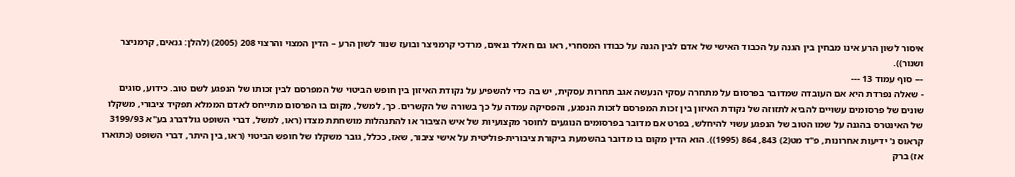איסור לשון הרע אינו מבחין בין הגנה על הכבוד האישי של אדם לבין הגנה על כבודו המסחרי, ראו גם חאלד גנאים, מרדכי קרמניצר ובועז שנור לשון הרע – הדין המצוי והרצוי 208 (2005) (להלן: גנאים, קרמניצר ושנור)).
--- סוף עמוד 13 ---
- שאלה נפרדת היא אם העובדה שמדובר בפרסום על מתחרה עסקי הנעשה אגב תחרות עסקית, יש בה כדי להשפיע על נקודת האיזון בין חופש הביטוי של המפרסם לבין זכותו של הנפגע לשם טוב. כידוע, סוגים שונים של פרסומים עשויים להביא לתזוזה של נקודת האיזון בין זכות המפרסם לזכות הנפגע, והפסיקה עמדה על כך בשורה של הקשרים. כך, למשל, מקום בו הפרסום מתייחס לאדם הממלא תפקיד ציבורי, משקלו של האינטרס בהגנה על שמו הטוב של הנפגע עשוי להיחלש, בפרט אם מדובר בפרסומים הנוגעים לחוסר מקצועיות של איש הציבור או להתנהלות מושחתת מצדו (ראו, למשל, דברי השופט גולדברג בע"א 3199/93 קראוס נ' ידיעות אחרונות, פ"ד מט(2) 843, 864 (1995)). הוא הדין מקום בו מדובר בהשמעת ביקורת ציבורית-פוליטית על אישי ציבור, שאז, ככלל, גובר משקלו של חופש הביטוי (ראו, בין היתר, דברי השופט (כתוארו אז) ברק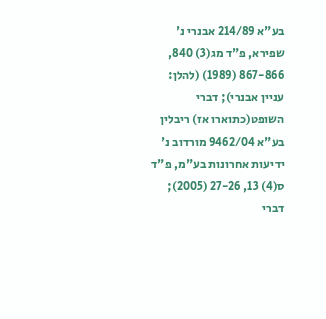בע"א 214/89 אבנרי נ' שפירא, פ"ד מג(3) 840, 867-866 (1989) (להלן: עניין אבנרי); דברי השופט(כתוארו אז) ריבלין בע"א 9462/04 מורדוב נ' ידיעות אחרונות בע"מ, פ"ד ס(4) 13, 27-26 (2005); דברי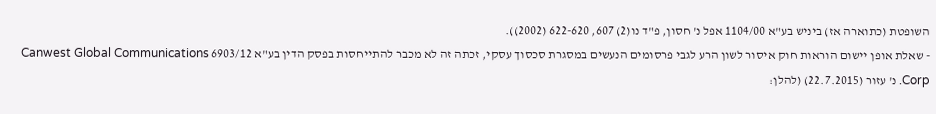השופטת (כתוארה אז) ביניש בע"א 1104/00 אפל נ' חסון, פ"ד נו(2) 607, 622-620 (2002)).
- שאלת אופן יישום הוראות חוק איסור לשון הרע לגבי פרסומים הנעשים במסגרת סכסוך עסקי, זכתה זה לא מכבר להתייחסות בפסק הדין בע"א 6903/12 Canwest Global Communications Corp. נ' עזור (22.7.2015) (להלן: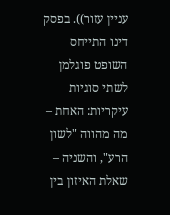עניין עזור)). בפסק דינו התייחס השופט פוגלמן לשתי סוגיות עיקריות: האחת – מה מהווה "לשון הרע", והשניה – שאלת האיזון בין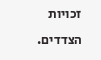זכויות הצדדים.